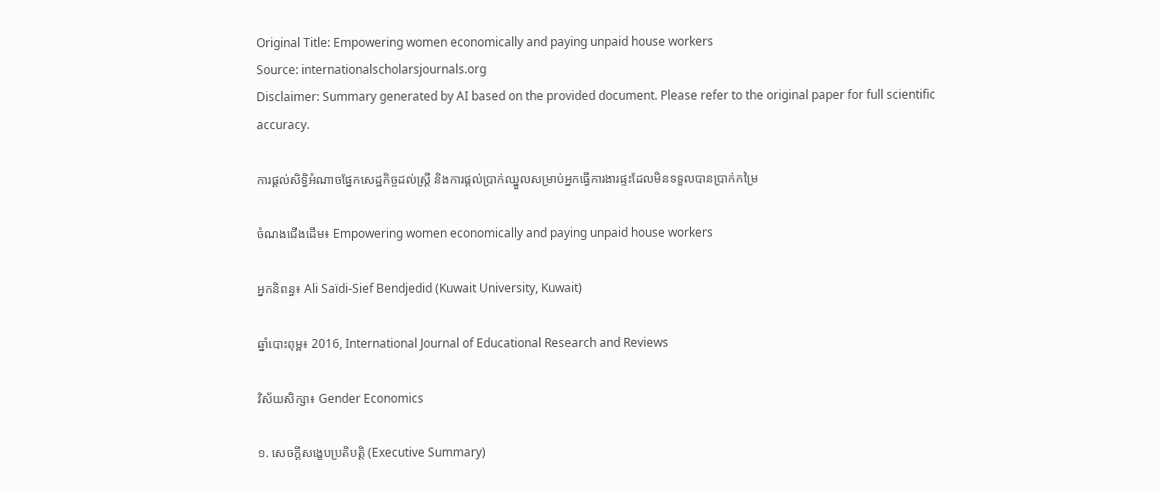Original Title: Empowering women economically and paying unpaid house workers
Source: internationalscholarsjournals.org
Disclaimer: Summary generated by AI based on the provided document. Please refer to the original paper for full scientific accuracy.

ការផ្តល់សិទ្ធិអំណាចផ្នែកសេដ្ឋកិច្ចដល់ស្ត្រី និងការផ្តល់ប្រាក់ឈ្នួលសម្រាប់អ្នកធ្វើការងារផ្ទះដែលមិនទទួលបានប្រាក់កម្រៃ

ចំណងជើងដើម៖ Empowering women economically and paying unpaid house workers

អ្នកនិពន្ធ៖ Ali Saïdi-Sief Bendjedid (Kuwait University, Kuwait)

ឆ្នាំបោះពុម្ព៖ 2016, International Journal of Educational Research and Reviews

វិស័យសិក្សា៖ Gender Economics

១. សេចក្តីសង្ខេបប្រតិបត្តិ (Executive Summary)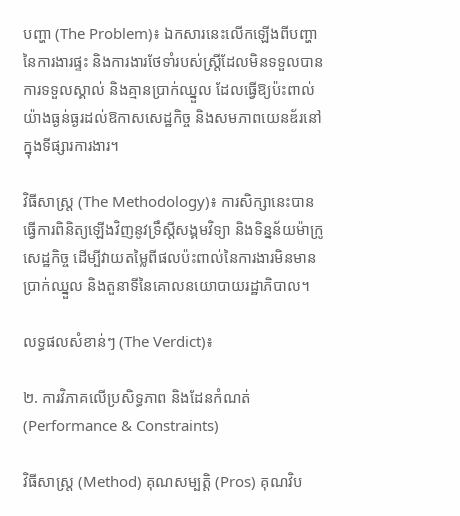បញ្ហា (The Problem)៖ ឯកសារនេះលើកឡើងពីបញ្ហានៃការងារផ្ទះ និងការងារថែទាំរបស់ស្ត្រីដែលមិនទទួលបានការទទួលស្គាល់ និងគ្មានប្រាក់ឈ្នួល ដែលធ្វើឱ្យប៉ះពាល់យ៉ាងធ្ងន់ធ្ងរដល់ឱកាសសេដ្ឋកិច្ច និងសមភាពយេនឌ័រនៅក្នុងទីផ្សារការងារ។

វិធីសាស្ត្រ (The Methodology)៖ ការសិក្សានេះបានធ្វើការពិនិត្យឡើងវិញនូវទ្រឹស្តីសង្គមវិទ្យា និងទិន្នន័យម៉ាក្រូសេដ្ឋកិច្ច ដើម្បីវាយតម្លៃពីផលប៉ះពាល់នៃការងារមិនមានប្រាក់ឈ្នួល និងតួនាទីនៃគោលនយោបាយរដ្ឋាភិបាល។

លទ្ធផលសំខាន់ៗ (The Verdict)៖

២. ការវិភាគលើប្រសិទ្ធភាព និងដែនកំណត់ (Performance & Constraints)

វិធីសាស្ត្រ (Method) គុណសម្បត្តិ (Pros) គុណវិប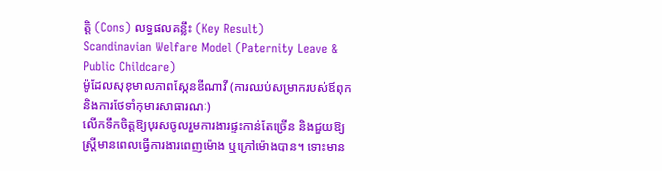ត្តិ (Cons) លទ្ធផលគន្លឹះ (Key Result)
Scandinavian Welfare Model (Paternity Leave & Public Childcare)
ម៉ូដែលសុខុមាលភាពស្កែនឌីណាវី (ការឈប់សម្រាករបស់ឪពុក និងការថែទាំកុមារសាធារណៈ)
លើកទឹកចិត្តឱ្យបុរសចូលរួមការងារផ្ទះកាន់តែច្រើន និងជួយឱ្យស្ត្រីមានពេលធ្វើការងារពេញម៉ោង ឬក្រៅម៉ោងបាន។ ទោះមាន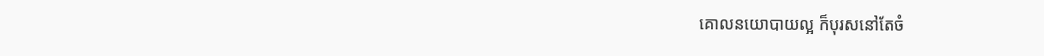គោលនយោបាយល្អ ក៏បុរសនៅតែចំ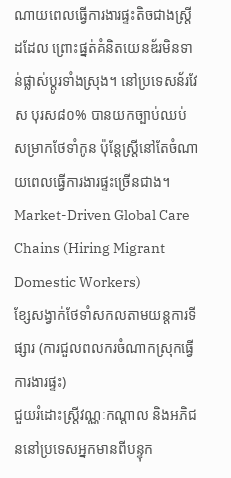ណាយពេលធ្វើការងារផ្ទះតិចជាងស្ត្រីដដែល ព្រោះផ្នត់គំនិតយេនឌ័រមិនទាន់ផ្លាស់ប្តូរទាំងស្រុង។ នៅប្រទេសន័រវែស បុរស៨០% បានយកច្បាប់ឈប់សម្រាកថែទាំកូន ប៉ុន្តែស្ត្រីនៅតែចំណាយពេលធ្វើការងារផ្ទះច្រើនជាង។
Market-Driven Global Care Chains (Hiring Migrant Domestic Workers)
ខ្សែសង្វាក់ថែទាំសកលតាមយន្តការទីផ្សារ (ការជួលពលករចំណាកស្រុកធ្វើការងារផ្ទះ)
ជួយរំដោះស្ត្រីវណ្ណៈកណ្តាល និងអភិជននៅប្រទេសអ្នកមានពីបន្ទុក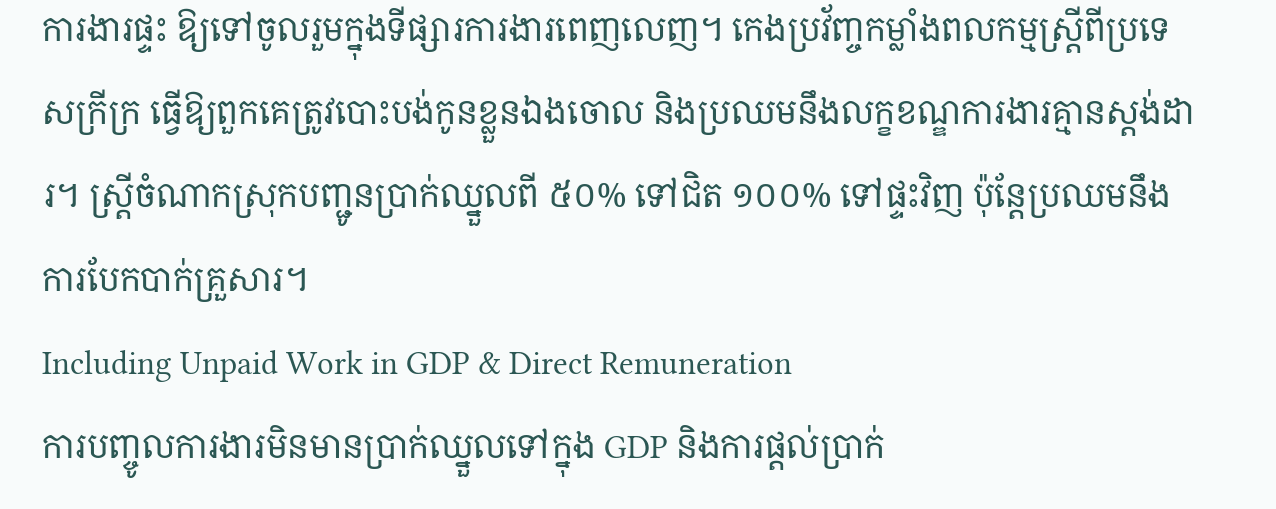ការងារផ្ទះ ឱ្យទៅចូលរួមក្នុងទីផ្សារការងារពេញលេញ។ កេងប្រវ័ញ្ចកម្លាំងពលកម្មស្ត្រីពីប្រទេសក្រីក្រ ធ្វើឱ្យពួកគេត្រូវបោះបង់កូនខ្លួនឯងចោល និងប្រឈមនឹងលក្ខខណ្ឌការងារគ្មានស្តង់ដារ។ ស្ត្រីចំណាកស្រុកបញ្ជូនប្រាក់ឈ្នួលពី ៥០% ទៅជិត ១០០% ទៅផ្ទះវិញ ប៉ុន្តែប្រឈមនឹងការបែកបាក់គ្រួសារ។
Including Unpaid Work in GDP & Direct Remuneration
ការបញ្ចូលការងារមិនមានប្រាក់ឈ្នួលទៅក្នុង GDP និងការផ្តល់ប្រាក់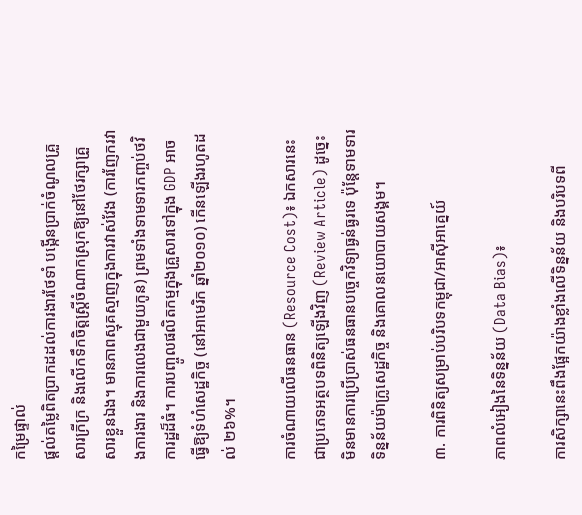កម្រៃផ្ទាល់
ផ្តល់តម្លៃពិតប្រាកដដល់ការងារថែទាំ បង្កើនប្រាក់ចំណូលគ្រួសារក្រីក្រ និងលើកទឹកចិត្តស្ត្រីចំណាកស្រុកឱ្យនៅថែរក្សាគ្រួសារខ្លួនឯង។ មានភាពស្មុគស្មាញក្នុងការវាស់វែង (ការញែករវាងការងារ និងការលេងជាមួយកូន) ព្រមទាំងទាមទារកញ្ចប់ថវិការដ្ឋដ៏ធំ។ ការបញ្ចូលផលិតកម្មក្នុងគ្រួសារទៅក្នុង GDP អាចធ្វើឱ្យទំហំសេដ្ឋកិច្ច (នៅអាមេរិក ឆ្នាំ២០១០) កើនឡើងរហូតដល់ ២៦%។

ការចំណាយលើធនធាន (Resource Cost)៖ ឯកសារនេះជាប្រភេទអត្ថបទពិនិត្យឡើងវិញ (Review Article) ដូច្នេះមិនមានការប្រើប្រាស់ធនធានបច្ចេកវិទ្យាធ្ងន់ធ្ងរទេ ប៉ុន្តែទាមទារទិន្នន័យម៉ាក្រូសេដ្ឋកិច្ច និងគោលនយោបាយសង្គម។

៣. ការពិនិត្យសម្រាប់បរិបទកម្ពុជា/អាស៊ីអាគ្នេយ៍

ភាពលំអៀងនៃទិន្នន័យ (Data Bias)៖

ការសិក្សានេះពឹងផ្អែកយ៉ាងខ្លាំងលើទិន្នន័យ និងបរិបទពី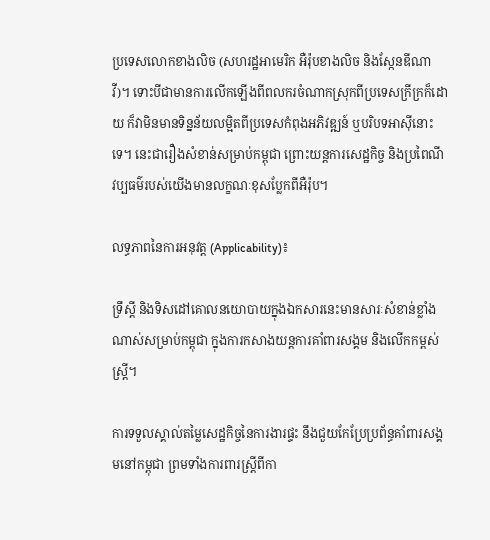ប្រទេសលោកខាងលិច (សហរដ្ឋអាមេរិក អឺរ៉ុបខាងលិច និងស្កែនឌីណាវី)។ ទោះបីជាមានការលើកឡើងពីពលករចំណាកស្រុកពីប្រទេសក្រីក្រក៏ដោយ ក៏វាមិនមានទិន្នន័យលម្អិតពីប្រទេសកំពុងអភិវឌ្ឍន៍ ឬបរិបទអាស៊ីនោះទេ។ នេះជារឿងសំខាន់សម្រាប់កម្ពុជា ព្រោះយន្តការសេដ្ឋកិច្ច និងប្រពៃណីវប្បធម៌របស់យើងមានលក្ខណៈខុសប្លែកពីអឺរ៉ុប។

លទ្ធភាពនៃការអនុវត្ត (Applicability)៖

ទ្រឹស្តី និងទិសដៅគោលនយោបាយក្នុងឯកសារនេះមានសារៈសំខាន់ខ្លាំងណាស់សម្រាប់កម្ពុជា ក្នុងការកសាងយន្តការគាំពារសង្គម និងលើកកម្ពស់ស្ត្រី។

ការទទួលស្គាល់តម្លៃសេដ្ឋកិច្ចនៃការងារផ្ទះ នឹងជួយកែប្រែប្រព័ន្ធគាំពារសង្គមនៅកម្ពុជា ព្រមទាំងការពារស្ត្រីពីកា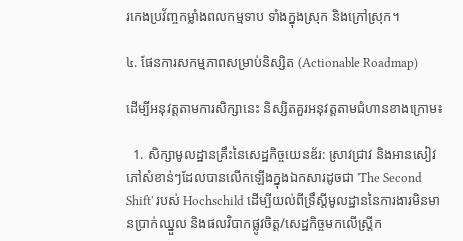រកេងប្រវ័ញ្ចកម្លាំងពលកម្មទាប ទាំងក្នុងស្រុក និងក្រៅស្រុក។

៤. ផែនការសកម្មភាពសម្រាប់និស្សិត (Actionable Roadmap)

ដើម្បីអនុវត្តតាមការសិក្សានេះ និស្សិតគួរអនុវត្តតាមជំហានខាងក្រោម៖

  1. សិក្សាមូលដ្ឋានគ្រឹះនៃសេដ្ឋកិច្ចយេនឌ័រ: ស្រាវជ្រាវ និងអានសៀវភៅសំខាន់ៗដែលបានលើកឡើងក្នុងឯកសារដូចជា 'The Second Shift' របស់ Hochschild ដើម្បីយល់ពីទ្រឹស្តីមូលដ្ឋាននៃការងារមិនមានប្រាក់ឈ្នួល និងផលវិបាកផ្លូវចិត្ត/សេដ្ឋកិច្ចមកលើស្ត្រីក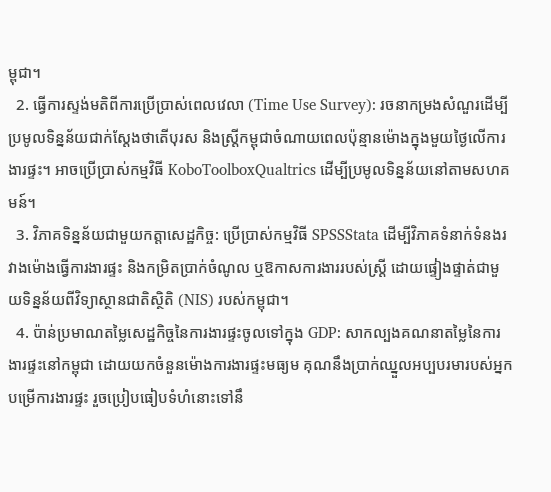ម្ពុជា។
  2. ធ្វើការស្ទង់មតិពីការប្រើប្រាស់ពេលវេលា (Time Use Survey): រចនាកម្រងសំណួរដើម្បីប្រមូលទិន្នន័យជាក់ស្តែងថាតើបុរស និងស្ត្រីកម្ពុជាចំណាយពេលប៉ុន្មានម៉ោងក្នុងមួយថ្ងៃលើការងារផ្ទះ។ អាចប្រើប្រាស់កម្មវិធី KoboToolboxQualtrics ដើម្បីប្រមូលទិន្នន័យនៅតាមសហគមន៍។
  3. វិភាគទិន្នន័យជាមួយកត្តាសេដ្ឋកិច្ច: ប្រើប្រាស់កម្មវិធី SPSSStata ដើម្បីវិភាគទំនាក់ទំនងរវាងម៉ោងធ្វើការងារផ្ទះ និងកម្រិតប្រាក់ចំណូល ឬឱកាសការងាររបស់ស្ត្រី ដោយផ្ទៀងផ្ទាត់ជាមួយទិន្នន័យពីវិទ្យាស្ថានជាតិស្ថិតិ (NIS) របស់កម្ពុជា។
  4. ប៉ាន់ប្រមាណតម្លៃសេដ្ឋកិច្ចនៃការងារផ្ទះចូលទៅក្នុង GDP: សាកល្បងគណនាតម្លៃនៃការងារផ្ទះនៅកម្ពុជា ដោយយកចំនួនម៉ោងការងារផ្ទះមធ្យម គុណនឹងប្រាក់ឈ្នួលអប្បបរមារបស់អ្នកបម្រើការងារផ្ទះ រួចប្រៀបធៀបទំហំនោះទៅនឹ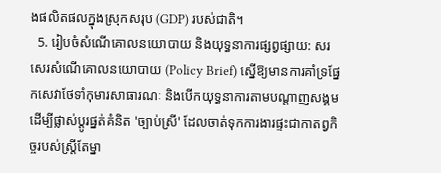ងផលិតផលក្នុងស្រុកសរុប (GDP) របស់ជាតិ។
  5. រៀបចំសំណើគោលនយោបាយ និងយុទ្ធនាការផ្សព្វផ្សាយ: សរសេរសំណើគោលនយោបាយ (Policy Brief) ស្នើឱ្យមានការគាំទ្រផ្នែកសេវាថែទាំកុមារសាធារណៈ និងបើកយុទ្ធនាការតាមបណ្តាញសង្គម ដើម្បីផ្លាស់ប្តូរផ្នត់គំនិត 'ច្បាប់ស្រី' ដែលចាត់ទុកការងារផ្ទះជាកាតព្វកិច្ចរបស់ស្ត្រីតែម្នា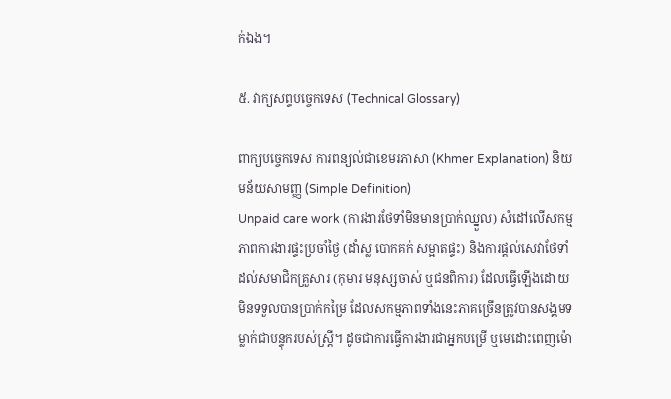ក់ឯង។

៥. វាក្យសព្ទបច្ចេកទេស (Technical Glossary)

ពាក្យបច្ចេកទេស ការពន្យល់ជាខេមរភាសា (Khmer Explanation) និយមន័យសាមញ្ញ (Simple Definition)
Unpaid care work (ការងារថែទាំមិនមានប្រាក់ឈ្នួល) សំដៅលើសកម្មភាពការងារផ្ទះប្រចាំថ្ងៃ (ដាំស្ល បោកគក់ សម្អាតផ្ទះ) និងការផ្តល់សេវាថែទាំដល់សមាជិកគ្រួសារ (កុមារ មនុស្សចាស់ ឬជនពិការ) ដែលធ្វើឡើងដោយមិនទទួលបានប្រាក់កម្រៃ ដែលសកម្មភាពទាំងនេះភាគច្រើនត្រូវបានសង្គមទម្លាក់ជាបន្ទុករបស់ស្ត្រី។ ដូចជាការធ្វើការងារជាអ្នកបម្រើ ឬមេដោះពេញម៉ោ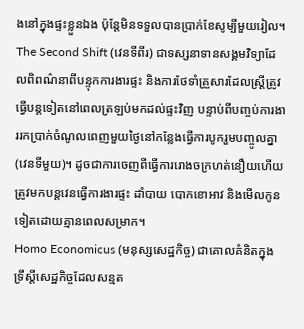ងនៅក្នុងផ្ទះខ្លួនឯង ប៉ុន្តែមិនទទួលបានប្រាក់ខែសូម្បីមួយរៀល។
The Second Shift (វេនទីពីរ) ជាទស្សនាទានសង្គមវិទ្យាដែលពិពណ៌នាពីបន្ទុកការងារផ្ទះ និងការថែទាំគ្រួសារដែលស្ត្រីត្រូវធ្វើបន្តទៀតនៅពេលត្រឡប់មកដល់ផ្ទះវិញ បន្ទាប់ពីបញ្ចប់ការងាររកប្រាក់ចំណូលពេញមួយថ្ងៃនៅកន្លែងធ្វើការបូករួមបញ្ចូលគ្នា (វេនទីមួយ)។ ដូចជាការចេញពីធ្វើការរោងចក្រហត់នឿយហើយ ត្រូវមកបន្តវេនធ្វើការងារផ្ទះ ដាំបាយ បោកខោអាវ និងមើលកូនទៀតដោយគ្មានពេលសម្រាក។
Homo Economicus (មនុស្សសេដ្ឋកិច្ច) ជាគោលគំនិតក្នុងទ្រឹស្តីសេដ្ឋកិច្ចដែលសន្មត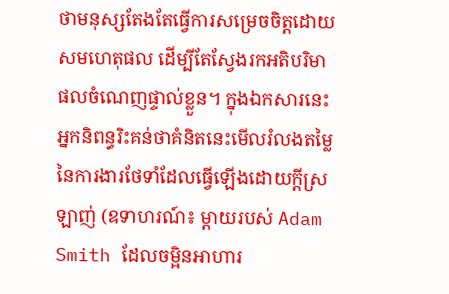ថាមនុស្សតែងតែធ្វើការសម្រេចចិត្តដោយសមហេតុផល ដើម្បីតែស្វែងរកអតិបរិមាផលចំណេញផ្ទាល់ខ្លួន។ ក្នុងឯកសារនេះ អ្នកនិពន្ធរិះគន់ថាគំនិតនេះមើលរំលងតម្លៃនៃការងារថែទាំដែលធ្វើឡើងដោយក្តីស្រឡាញ់ (ឧទាហរណ៍៖ ម្តាយរបស់ Adam Smith ដែលចម្អិនអាហារ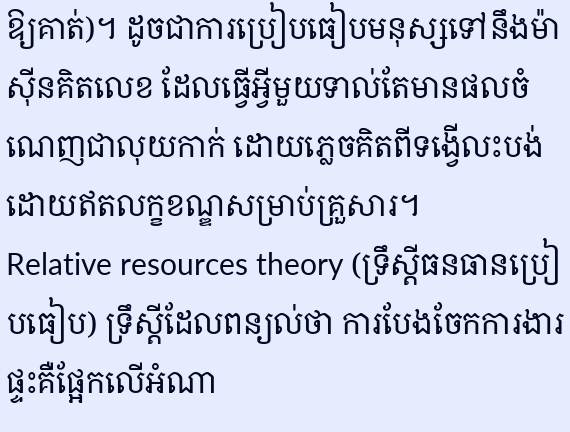ឱ្យគាត់)។ ដូចជាការប្រៀបធៀបមនុស្សទៅនឹងម៉ាស៊ីនគិតលេខ ដែលធ្វើអ្វីមួយទាល់តែមានផលចំណេញជាលុយកាក់ ដោយភ្លេចគិតពីទង្វើលះបង់ដោយឥតលក្ខខណ្ឌសម្រាប់គ្រួសារ។
Relative resources theory (ទ្រឹស្តីធនធានប្រៀបធៀប) ទ្រឹស្តីដែលពន្យល់ថា ការបែងចែកការងារផ្ទះគឺផ្អែកលើអំណា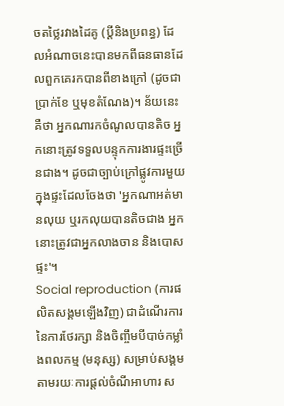ចតថ្លៃរវាងដៃគូ (ប្តីនិងប្រពន្ធ) ដែលអំណាចនេះបានមកពីធនធានដែលពួកគេរកបានពីខាងក្រៅ (ដូចជាប្រាក់ខែ ឬមុខតំណែង)។ ន័យនេះគឺថា អ្នកណារកចំណូលបានតិច អ្នកនោះត្រូវទទួលបន្ទុកការងារផ្ទះច្រើនជាង។ ដូចជាច្បាប់ក្រៅផ្លូវការមួយក្នុងផ្ទះដែលចែងថា 'អ្នកណាអត់មានលុយ ឬរកលុយបានតិចជាង អ្នកនោះត្រូវជាអ្នកលាងចាន និងបោសផ្ទះ'។
Social reproduction (ការផលិតសង្គមឡើងវិញ) ជាដំណើរការនៃការថែរក្សា និងចិញ្ចឹមបីបាច់កម្លាំងពលកម្ម (មនុស្ស) សម្រាប់សង្គម តាមរយៈការផ្តល់ចំណីអាហារ ស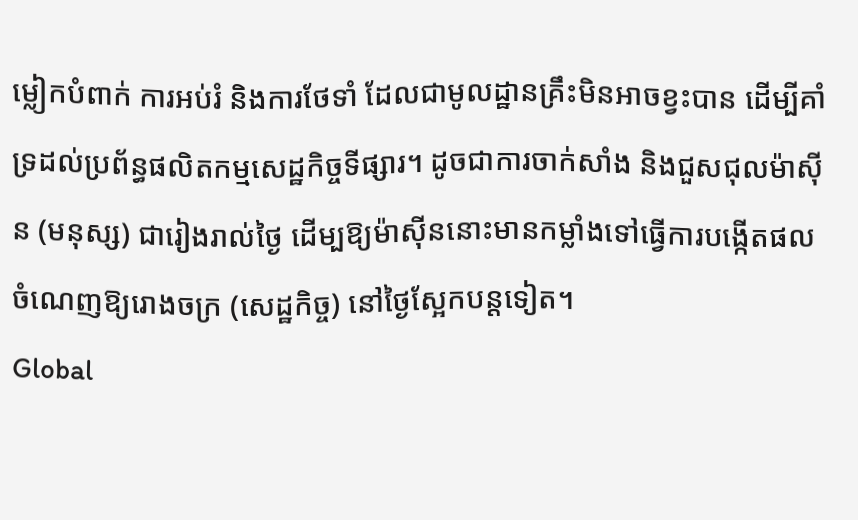ម្លៀកបំពាក់ ការអប់រំ និងការថែទាំ ដែលជាមូលដ្ឋានគ្រឹះមិនអាចខ្វះបាន ដើម្បីគាំទ្រដល់ប្រព័ន្ធផលិតកម្មសេដ្ឋកិច្ចទីផ្សារ។ ដូចជាការចាក់សាំង និងជួសជុលម៉ាស៊ីន (មនុស្ស) ជារៀងរាល់ថ្ងៃ ដើម្បឱ្យម៉ាស៊ីននោះមានកម្លាំងទៅធ្វើការបង្កើតផលចំណេញឱ្យរោងចក្រ (សេដ្ឋកិច្ច) នៅថ្ងៃស្អែកបន្តទៀត។
Global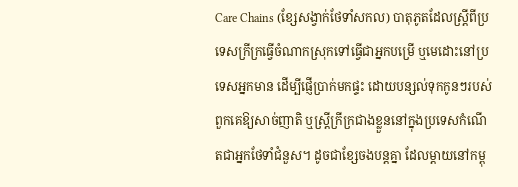Care Chains (ខ្សែសង្វាក់ថែទាំសកល) បាតុភូតដែលស្ត្រីពីប្រទេសក្រីក្រធ្វើចំណាកស្រុកទៅធ្វើជាអ្នកបម្រើ ឬមេដោះនៅប្រទេសអ្នកមាន ដើម្បីផ្ញើប្រាក់មកផ្ទះ ដោយបន្សល់ទុកកូនៗរបស់ពួកគេឱ្យសាច់ញាតិ ឬស្ត្រីក្រីក្រជាងខ្លួននៅក្នុងប្រទេសកំណើតជាអ្នកថែទាំជំនួស។ ដូចជាខ្សែចងបន្តគ្នា ដែលម្តាយនៅកម្ពុ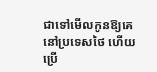ជាទៅមើលកូនឱ្យគេនៅប្រទេសថៃ ហើយប្រើ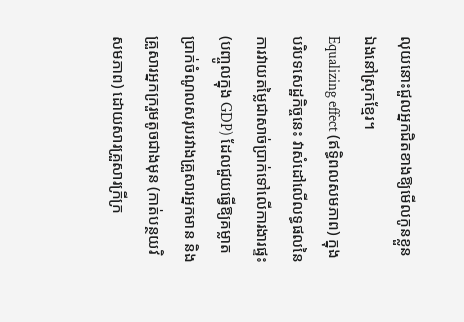លុយនោះជួលអ្នកជិតខាងឱ្យមើលកូនខ្លួនឯងនៅស្រុកខ្មែរ។
Equalizing effect (ឥទ្ធិពលសមភាព) ក្នុងបរិបទសេដ្ឋកិច្ចនេះ វាសំដៅលើលទ្ធផលនៃការវាយតម្លៃជាសាច់ប្រាក់ទៅលើការងារផ្ទះ (បញ្ចូលក្នុង GDP) ដែលជួយធ្វើឱ្យគម្លាតប្រាក់ចំណូលសរុបរវាងគ្រួសារអ្នកមាន និងគ្រួសារអ្នកក្ររួមតូចជាងមុន (កាត់បន្ថយវិសមភាព) ដោយសារគ្រួសារក្រីក្រ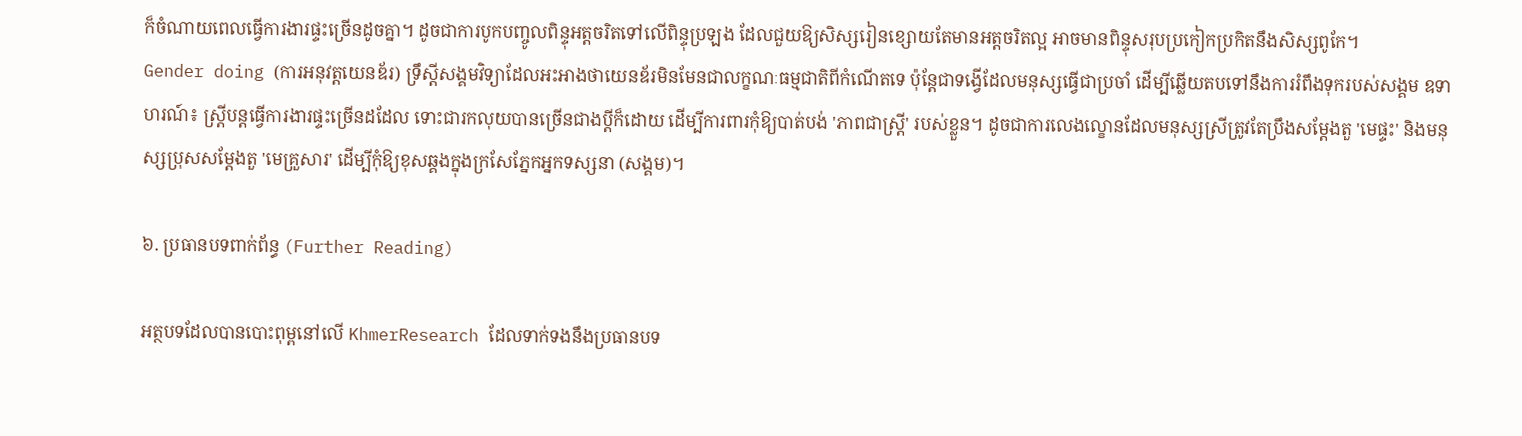ក៏ចំណាយពេលធ្វើការងារផ្ទះច្រើនដូចគ្នា។ ដូចជាការបូកបញ្ចូលពិន្ទុអត្តចរិតទៅលើពិន្ទុប្រឡង ដែលជួយឱ្យសិស្សរៀនខ្សោយតែមានអត្តចរិតល្អ អាចមានពិន្ទុសរុបប្រកៀកប្រកិតនឹងសិស្សពូកែ។
Gender doing (ការអនុវត្តយេនឌ័រ) ទ្រឹស្តីសង្គមវិទ្យាដែលអះអាងថាយេនឌ័រមិនមែនជាលក្ខណៈធម្មជាតិពីកំណើតទេ ប៉ុន្តែជាទង្វើដែលមនុស្សធ្វើជាប្រចាំ ដើម្បីឆ្លើយតបទៅនឹងការរំពឹងទុករបស់សង្គម ឧទាហរណ៍៖ ស្ត្រីបន្តធ្វើការងារផ្ទះច្រើនដដែល ទោះជារកលុយបានច្រើនជាងប្តីក៏ដោយ ដើម្បីការពារកុំឱ្យបាត់បង់ 'ភាពជាស្ត្រី' របស់ខ្លួន។ ដូចជាការលេងល្ខោនដែលមនុស្សស្រីត្រូវតែប្រឹងសម្តែងតួ 'មេផ្ទះ' និងមនុស្សប្រុសសម្តែងតួ 'មេគ្រួសារ' ដើម្បីកុំឱ្យខុសឆ្គងក្នុងក្រសែភ្នែកអ្នកទស្សនា (សង្គម)។

៦. ប្រធានបទពាក់ព័ន្ធ (Further Reading)

អត្ថបទដែលបានបោះពុម្ពនៅលើ KhmerResearch ដែលទាក់ទងនឹងប្រធានបទ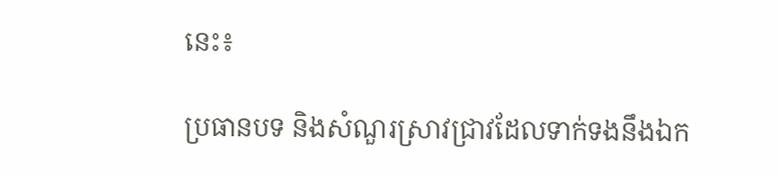នេះ៖

ប្រធានបទ និងសំណួរស្រាវជ្រាវដែលទាក់ទងនឹងឯក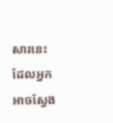សារនេះ ដែលអ្នកអាចស្វែង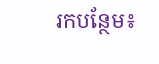រកបន្ថែម៖